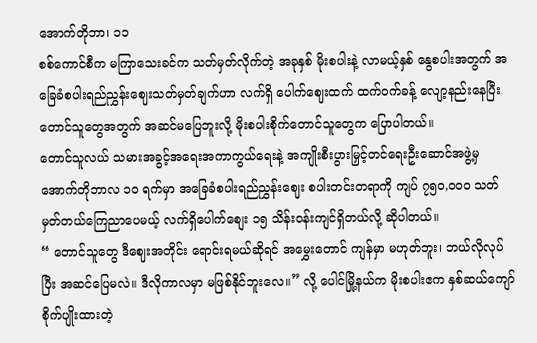အောက်တိုဘာ၊ ၁၁
စစ်ကောင်စီက မကြာသေးခင်က သတ်မှတ်လိုက်တဲ့ အခုနှစ် မိုးစပါးနဲ့ လာမယ့်နှစ် နွေစပါးအတွက် အခြေခံစပါးရည်ညွှန်းဈေးသတ်မှတ်ချက်ဟာ လက်ရှိ ပေါက်ဈေးထက် ထက်ဝက်ခန့် လျော့နည်းနေပြီး တောင်သူတွေအတွက် အဆင်မပြေဘူးလို့ မိုးစပါးစိုက်တောင်သူတွေက ပြောပါတယ်။
တောင်သူလယ် သမားအခွင့်အရေးအကာကွယ်ရေးနဲ့ အကျိုးစီးပွားမြှင့်တင်ရေးဦးဆောင်အဖွဲ့မှ အောက်တိုဘာလ ၁၀ ရက်မှာ အခြေခံစပါးရည်ညွှန်းဈေး စပါးတင်းတရာကို ကျပ် ၇၅၀,၀၀၀ သတ်မှတ်တယ်ကြေညာပေမယ့် လက်ရှိပေါက်စျေး ၁၅ သိန်းဝန်းကျင်ရှိတယ်လို့ ဆိုပါတယ်။
“ တောင်သူတွေ ဒီဈေးအတိုင်း ရောင်းရမယ်ဆိုရင် အမွှေးတောင် ကျန်မှာ မဟုတ်ဘူး၊ ဘယ်လိုလုပ်ပြီး အဆင်ပြေမလဲ။ ဒီလိုကာလမှာ မဖြစ်နိုင်ဘူးလေ။” လို့ ပေါင်မြို့နယ်က မိုးစပါးဧက နှစ်ဆယ်ကျော်စိုက်ပျိုးထားတဲ့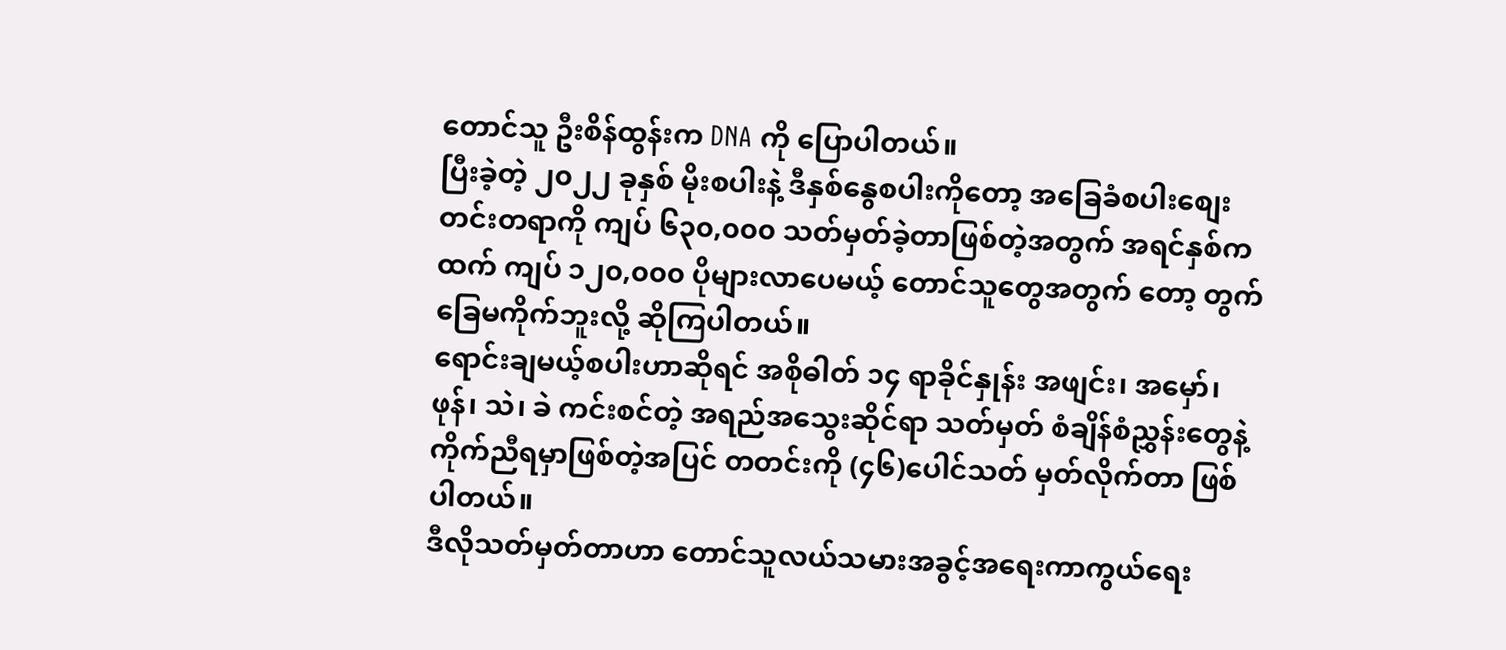တောင်သူ ဦးစိန်ထွန်းက DNA ကို ပြောပါတယ်။
ပြီးခဲ့တဲ့ ၂၀၂၂ ခုနှစ် မိုးစပါးနဲ့ ဒီနှစ်နွေစပါးကိုတော့ အခြေခံစပါးစျေး တင်းတရာကို ကျပ် ၆၃၀,၀၀၀ သတ်မှတ်ခဲ့တာဖြစ်တဲ့အတွက် အရင်နှစ်ကထက် ကျပ် ၁၂၀,၀၀၀ ပိုများလာပေမယ့် တောင်သူတွေအတွက် တော့ တွက်ခြေမကိုက်ဘူးလို့ ဆိုကြပါတယ်။
ရောင်းချမယ့်စပါးဟာဆိုရင် အစိုဓါတ် ၁၄ ရာခိုင်နှုန်း အဖျင်း၊ အမှော်၊ ဖုန်၊ သဲ၊ ခဲ ကင်းစင်တဲ့ အရည်အသွေးဆိုင်ရာ သတ်မှတ် စံချိန်စံညွှန်းတွေနဲ့ ကိုက်ညီရမှာဖြစ်တဲ့အပြင် တတင်းကို (၄၆)ပေါင်သတ် မှတ်လိုက်တာ ဖြစ်ပါတယ်။
ဒီလိုသတ်မှတ်တာဟာ တောင်သူလယ်သမားအခွင့်အရေးကာကွယ်ရေး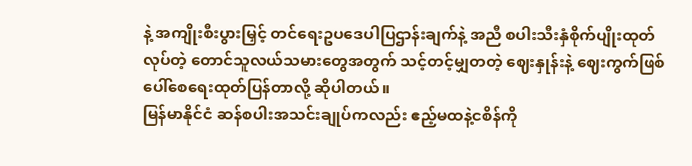နဲ့ အကျိုးစီးပွားမြှင့် တင်ရေးဥပဒေပါပြဌာန်းချက်နဲ့ အညီ စပါးသီးနှံစိုက်ပျိုးထုတ်လုပ်တဲ့ တောင်သူလယ်သမားတွေအတွက် သင့်တင့်မျှတတဲ့ ဈေးနှုန်းနဲ့ ဈေးကွက်ဖြစ်ပေါ်စေရေးထုတ်ပြန်တာလို့ ဆိုပါတယ်။
မြန်မာနိုင်ငံ ဆန်စပါးအသင်းချုပ်ကလည်း ဧည့်မထနဲ့ငစိန်ကို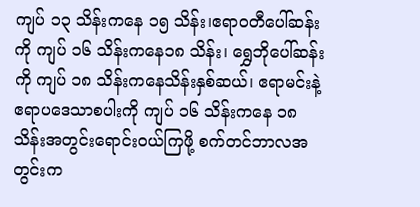ကျပ် ၁၃ သိန်းကနေ ၁၅ သိန်း၊ဧရာဝတီပေါ်ဆန်းကို ကျပ် ၁၆ သိန်းကနေ၁၈ သိန်း၊ ရွှေဘိုပေါ်ဆန်းကို ကျပ် ၁၈ သိန်းကနေသိန်းနှစ်ဆယ်၊ ဧရာမင်းနဲ့ ဧရာပဒေသာစပါးကို ကျပ် ၁၆ သိန်းကနေ ၁၈ သိန်းအတွင်းရောင်းဝယ်ကြဖို့ စက်တင်ဘာလအတွင်းက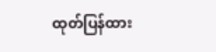ထုတ်ပြန်ထား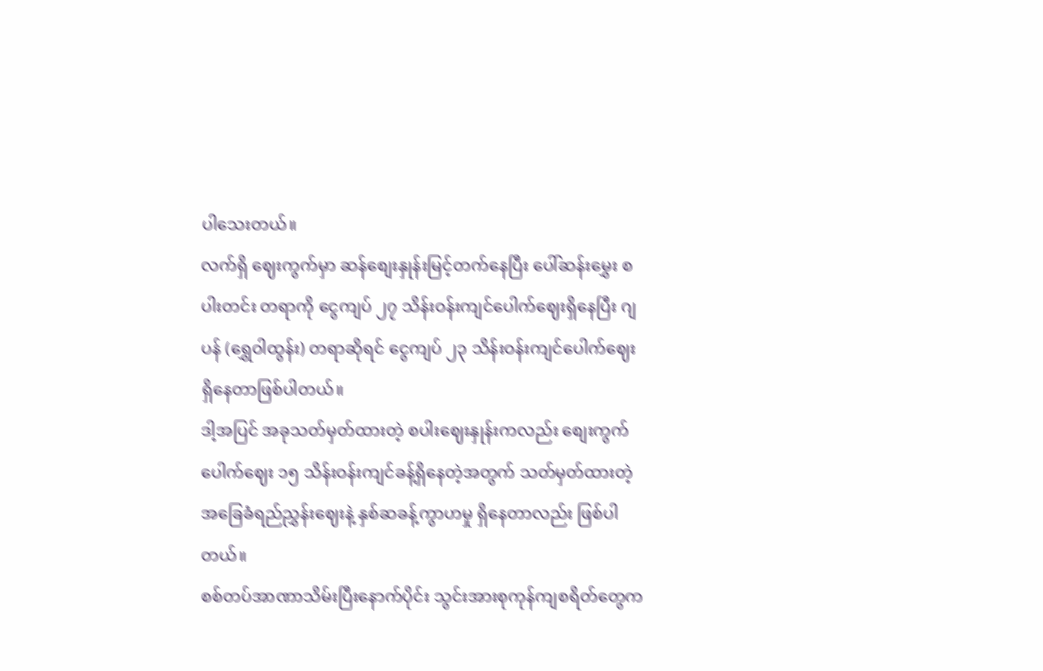ပါသေးတယ်။
လက်ရှိ ဈေးကွက်မှာ ဆန်စျေးနှုန်းမြင့်တက်နေပြီး ပေါ်ဆန်းမွှေး စပါးတင်း တရာကို ငွေကျပ် ၂၇ သိန်းဝန်းကျင်ပေါက်ဈေးရှိနေပြီး ဂျပန် (ရွှေဝါထွန်း) တရာဆိုရင် ငွေကျပ် ၂၃ သိန်းဝန်းကျင်ပေါက်ဈေးရှိနေတာဖြစ်ပါတယ်။
ဒါ့အပြင် အခုသတ်မှတ်ထားတဲ့ စပါးဈေးနှုန်းကလည်း စျေးကွက်ပေါက်ဈေး ၁၅ သိန်းဝန်းကျင်ခန့်ရှိနေတဲ့အတွက် သတ်မှတ်ထားတဲ့ အခြေခံရည်ညွှန်းဈေးနဲ့ နှစ်ဆခန့်ကွာဟမှု ရှိနေတာလည်း ဖြစ်ပါတယ်။
စစ်တပ်အာဏာသိမ်းပြီးနောက်ပိုင်း သွင်းအားစုကုန်ကျစရိတ်တွေက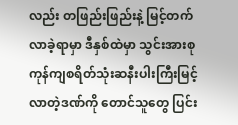လည်း တဖြည်းဖြည်းနဲ့ မြင့်တက်လာခဲ့ရာမှာ ဒီနှစ်ထဲမှာ သွင်းအားစုကုန်ကျစရိတ်သုံးဆနီးပါးကြီးမြင့်လာတဲ့ဒဏ်ကို တောင်သူတွေ ပြင်း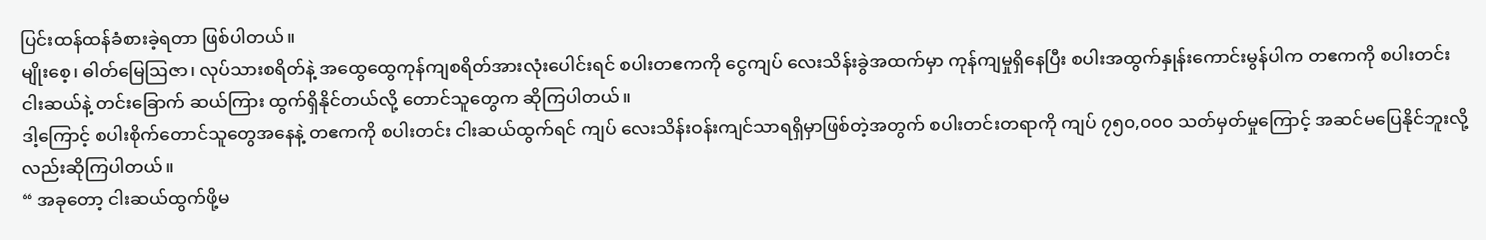ပြင်းထန်ထန်ခံစားခဲ့ရတာ ဖြစ်ပါတယ်။
မျိုးစေ့၊ ဓါတ်မြေဩဇာ၊ လုပ်သားစရိတ်နဲ့ အထွေထွေကုန်ကျစရိတ်အားလုံးပေါင်းရင် စပါးတဧကကို ငွေကျပ် လေးသိန်းခွဲအထက်မှာ ကုန်ကျမှုရှိနေပြီး စပါးအထွက်နှုန်းကောင်းမွန်ပါက တဧကကို စပါးတင်းငါးဆယ်နဲ့ တင်းခြောက် ဆယ်ကြား ထွက်ရှိနိုင်တယ်လို့ တောင်သူတွေက ဆိုကြပါတယ်။
ဒါ့ကြောင့် စပါးစိုက်တောင်သူတွေအနေနဲ့ တဧကကို စပါးတင်း ငါးဆယ်ထွက်ရင် ကျပ် လေးသိန်းဝန်းကျင်သာရရှိမှာဖြစ်တဲ့အတွက် စပါးတင်းတရာကို ကျပ် ၇၅၀,၀၀၀ သတ်မှတ်မှုကြောင့် အဆင်မပြေနိုင်ဘူးလို့လည်းဆိုကြပါတယ်။
“ အခုတော့ ငါးဆယ်ထွက်ဖို့မ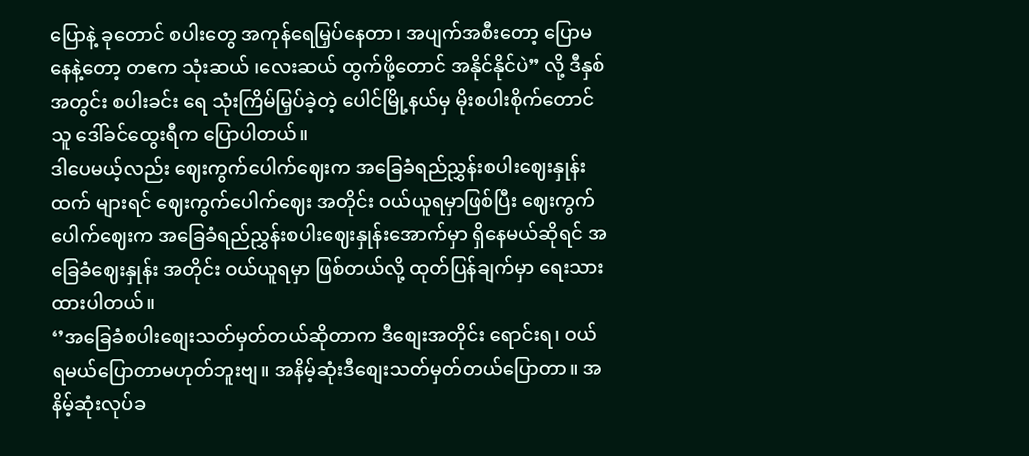ပြောနဲ့ ခုတောင် စပါးတွေ အကုန်ရေမြှပ်နေတာ၊ အပျက်အစီးတော့ ပြောမနေနဲ့တော့ တဧက သုံးဆယ် ၊လေးဆယ် ထွက်ဖို့တောင် အနိုင်နိုင်ပဲ” လို့ ဒီနှစ်အတွင်း စပါးခင်း ရေ သုံးကြိမ်မြှပ်ခဲ့တဲ့ ပေါင်မြို့နယ်မှ မိုးစပါးစိုက်တောင်သူ ဒေါ်ခင်ထွေးရီက ပြောပါတယ်။
ဒါပေမယ့်လည်း ဈေးကွက်ပေါက်ဈေးက အခြေခံရည်ညွှန်းစပါးဈေးနှုန်းထက် များရင် ဈေးကွက်ပေါက်ဈေး အတိုင်း ဝယ်ယူရမှာဖြစ်ပြီး ဈေးကွက်ပေါက်ဈေးက အခြေခံရည်ညွှန်းစပါးဈေးနှုန်းအောက်မှာ ရှိနေမယ်ဆိုရင် အခြေခံဈေးနှုန်း အတိုင်း ဝယ်ယူရမှာ ဖြစ်တယ်လို့ ထုတ်ပြန်ချက်မှာ ရေးသားထားပါတယ်။
‘’အခြေခံစပါးစျေးသတ်မှတ်တယ်ဆိုတာက ဒီစျေးအတိုင်း ရောင်းရ၊ ဝယ်ရမယ်ပြောတာမဟုတ်ဘူးဗျ။ အနိမ့်ဆုံးဒီစျေးသတ်မှတ်တယ်ပြောတာ။ အနိမ့်ဆုံးလုပ်ခ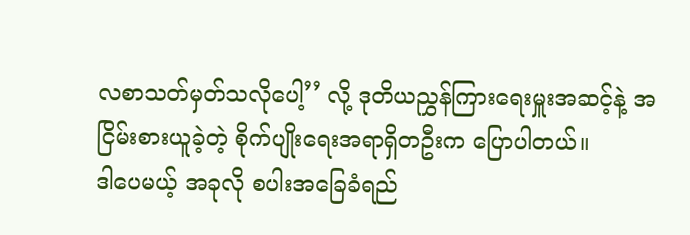လစာသတ်မှတ်သလိုပေါ့’’ လို့ ဒုတိယညွှန်ကြားရေးမှူးအဆင့်နဲ့ အငြိမ်းစားယူခဲ့တဲ့ စိုက်ပျိုးရေးအရာရှိတဦးက ပြောပါတယ်။
ဒါပေမယ့် အခုလို စပါးအခြေခံရည်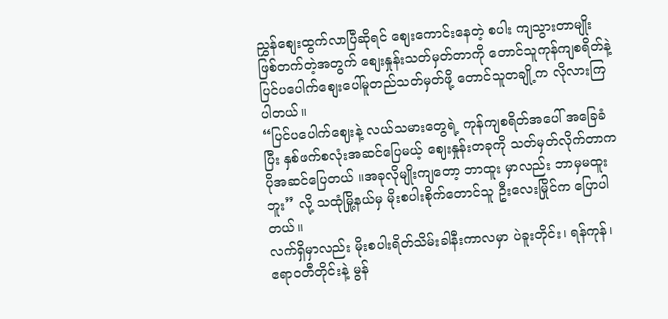ညွှန်စျေးထွက်လာပြီဆိုရင် စျေးကောင်းနေတဲ့ စပါး ကျသွားတာမျိုးဖြစ်တက်တဲ့အတွက် စျေးနှုန်းသတ်မှတ်တာကို တောင်သူကုန်ကျစရိတ်နဲ့ ပြင်ပပေါက်စျေးပေါ်မူတည်သတ်မှတ်ဖို့ တောင်သူတချို့က လိုလားကြပါတယ်။
“ပြင်ပပေါက်ဈေးနဲ့ လယ်သမားတွေရဲ့ ကုန်ကျစရိတ်အပေါ် အခြေခံပြီး နှစ်ဖက်စလုံးအဆင်ပြေမယ့် ဈေးနှုန်းတခုကို သတ်မှတ်လိုက်တာက ပိုအဆင်ပြေတယ် ။အခုလိုမျိုးကျတော့ ဘာထူး မှာလည်း ဘာမှမထူးဘူး” လို့ သထုံမြို့နယ်မှ မိုးစပါးစိုက်တောင်သူ ဦးလေးမြိုင်က ပြောပါတယ်။
လက်ရှိမှာလည်း မိုးစပါးရိတ်သိမ်းခါနီးကာလမှာ ပဲခူးတိုင်း၊ ရန်ကုန်၊ ဧရာဝတီတိုင်းနဲ့ မွန်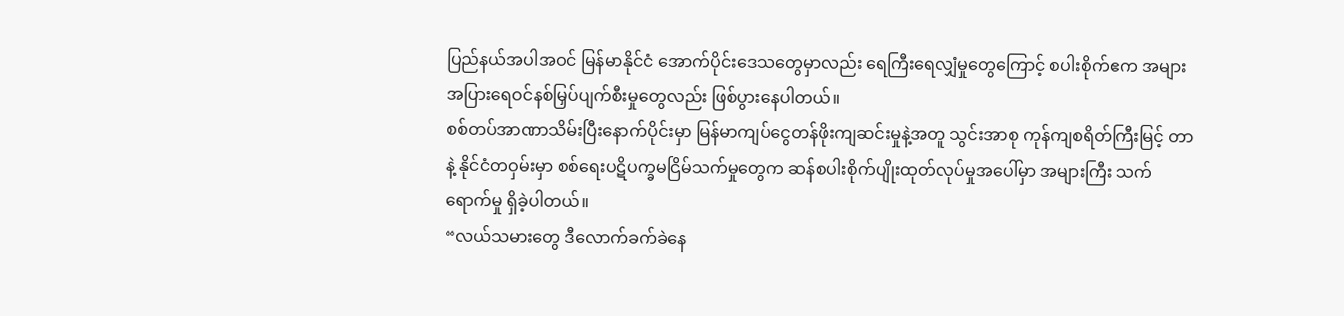ပြည်နယ်အပါအဝင် မြန်မာနိုင်ငံ အောက်ပိုင်းဒေသတွေမှာလည်း ရေကြီးရေလျှံမှုတွေကြောင့် စပါးစိုက်ဧက အများအပြားရေဝင်နစ်မြှပ်ပျက်စီးမှုတွေလည်း ဖြစ်ပွားနေပါတယ်။
စစ်တပ်အာဏာသိမ်းပြီးနောက်ပိုင်းမှာ မြန်မာကျပ်ငွေတန်ဖိုးကျဆင်းမှုနဲ့အတူ သွင်းအာစု ကုန်ကျစရိတ်ကြီးမြင့် တာနဲ့ နိုင်ငံတဝှမ်းမှာ စစ်ရေးပဋိပက္ခမငြိမ်သက်မှုတွေက ဆန်စပါးစိုက်ပျိုးထုတ်လုပ်မှုအပေါ်မှာ အများကြီး သက်ရောက်မှု ရှိခဲ့ပါတယ်။
“လယ်သမားတွေ ဒီလောက်ခက်ခဲနေ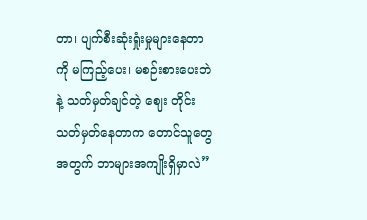တာ၊ ပျက်စီးဆုံးရှုံးမှုများနေတာကို မကြည့်ပေး၊ မစဉ်းစားပေးဘဲနဲ့ သတ်မှတ်ချင်တဲ့ ဈေး တိုင်းသတ်မှတ်နေတာက တောင်သူတွေအတွက် ဘာများအကျိုးရှိမှာလဲ”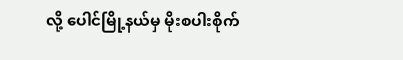လို့ ပေါင်မြို့နယ်မှ မိုးစပါးစိုက်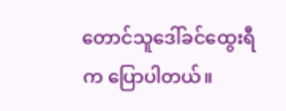တောင်သူဒေါ်ခင်ထွေးရီက ပြောပါတယ်။